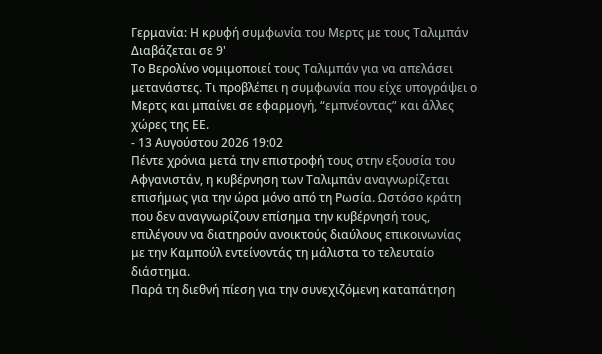Γερμανία: Η κρυφή συμφωνία του Μερτς με τους Ταλιμπάν
Διαβάζεται σε 9'
Το Βερολίνο νομιμοποιεί τους Ταλιμπάν για να απελάσει μετανάστες. Τι προβλέπει η συμφωνία που είχε υπογράψει ο Μερτς και μπαίνει σε εφαρμογή, “εμπνέοντας” και άλλες χώρες της ΕΕ.
- 13 Αυγούστου 2026 19:02
Πέντε χρόνια μετά την επιστροφή τους στην εξουσία του Αφγανιστάν, η κυβέρνηση των Ταλιμπάν αναγνωρίζεται επισήμως για την ώρα μόνο από τη Ρωσία. Ωστόσο κράτη που δεν αναγνωρίζουν επίσημα την κυβέρνησή τους, επιλέγουν να διατηρούν ανοικτούς διαύλους επικοινωνίας με την Καμπούλ εντείνοντάς τη μάλιστα το τελευταίο διάστημα.
Παρά τη διεθνή πίεση για την συνεχιζόμενη καταπάτηση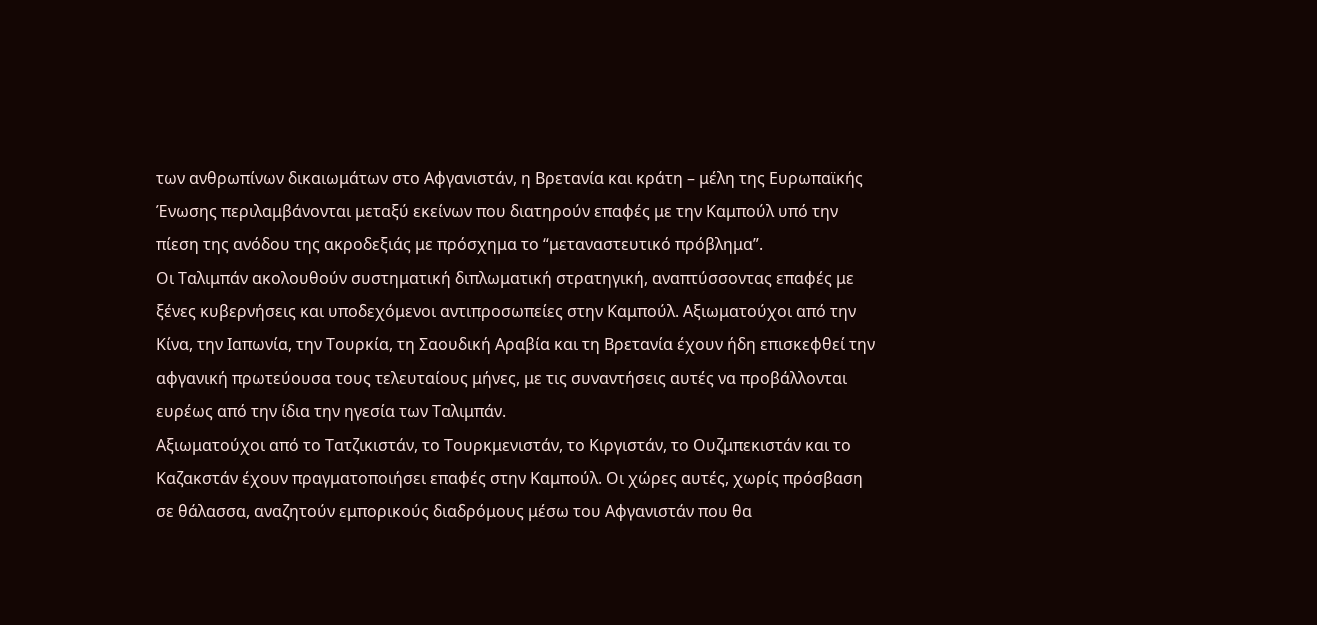των ανθρωπίνων δικαιωμάτων στο Αφγανιστάν, η Βρετανία και κράτη – μέλη της Ευρωπαϊκής Ένωσης περιλαμβάνονται μεταξύ εκείνων που διατηρούν επαφές με την Καμπούλ υπό την πίεση της ανόδου της ακροδεξιάς με πρόσχημα το “μεταναστευτικό πρόβλημα”.
Οι Ταλιμπάν ακολουθούν συστηματική διπλωματική στρατηγική, αναπτύσσοντας επαφές με ξένες κυβερνήσεις και υποδεχόμενοι αντιπροσωπείες στην Καμπούλ. Αξιωματούχοι από την Κίνα, την Ιαπωνία, την Τουρκία, τη Σαουδική Αραβία και τη Βρετανία έχουν ήδη επισκεφθεί την αφγανική πρωτεύουσα τους τελευταίους μήνες, με τις συναντήσεις αυτές να προβάλλονται ευρέως από την ίδια την ηγεσία των Ταλιμπάν.
Αξιωματούχοι από το Τατζικιστάν, το Τουρκμενιστάν, το Κιργιστάν, το Ουζμπεκιστάν και το Καζακστάν έχουν πραγματοποιήσει επαφές στην Καμπούλ. Οι χώρες αυτές, χωρίς πρόσβαση σε θάλασσα, αναζητούν εμπορικούς διαδρόμους μέσω του Αφγανιστάν που θα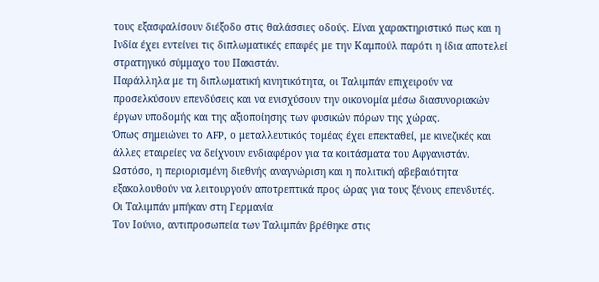τους εξασφαλίσουν διέξοδο στις θαλάσσιες οδούς. Είναι χαρακτηριστικό πως και η Ινδία έχει εντείνει τις διπλωματικές επαφές με την Καμπούλ παρότι η ίδια αποτελεί στρατηγικό σύμμαχο του Πακιστάν.
Παράλληλα με τη διπλωματική κινητικότητα, οι Ταλιμπάν επιχειρούν να προσελκύσουν επενδύσεις και να ενισχύσουν την οικονομία μέσω διασυνοριακών έργων υποδομής και της αξιοποίησης των φυσικών πόρων της χώρας.
Όπως σημειώνει το AFP, ο μεταλλευτικός τομέας έχει επεκταθεί, με κινεζικές και άλλες εταιρείες να δείχνουν ενδιαφέρον για τα κοιτάσματα του Αφγανιστάν. Ωστόσο, η περιορισμένη διεθνής αναγνώριση και η πολιτική αβεβαιότητα εξακολουθούν να λειτουργούν αποτρεπτικά προς ώρας για τους ξένους επενδυτές.
Οι Ταλιμπάν μπήκαν στη Γερμανία
Τον Ιούνιο, αντιπροσωπεία των Ταλιμπάν βρέθηκε στις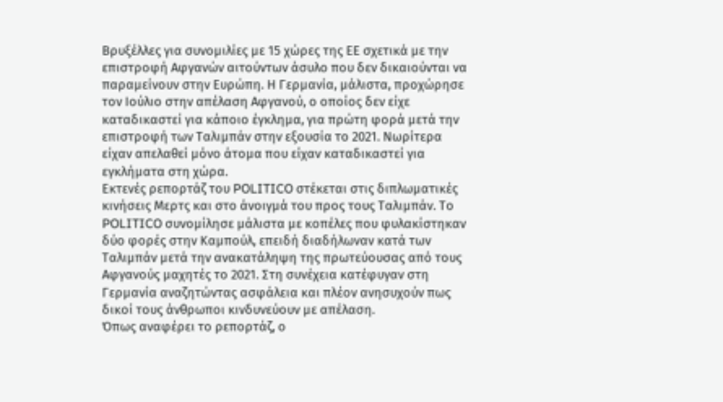Βρυξέλλες για συνομιλίες με 15 χώρες της ΕΕ σχετικά με την επιστροφή Αφγανών αιτούντων άσυλο που δεν δικαιούνται να παραμείνουν στην Ευρώπη. Η Γερμανία, μάλιστα, προχώρησε τον Ιούλιο στην απέλαση Αφγανού, ο οποίος δεν είχε καταδικαστεί για κάποιο έγκλημα, για πρώτη φορά μετά την επιστροφή των Ταλιμπάν στην εξουσία το 2021. Νωρίτερα είχαν απελαθεί μόνο άτομα που είχαν καταδικαστεί για εγκλήματα στη χώρα.
Εκτενές ρεπορτάζ του POLITICO στέκεται στις διπλωματικές κινήσεις Μερτς και στο άνοιγμά του προς τους Ταλιμπάν. Το POLITICO συνομίλησε μάλιστα με κοπέλες που φυλακίστηκαν δύο φορές στην Καμπούλ, επειδή διαδήλωναν κατά των Ταλιμπάν μετά την ανακατάληψη της πρωτεύουσας από τους Αφγανούς μαχητές το 2021. Στη συνέχεια κατέφυγαν στη Γερμανία αναζητώντας ασφάλεια και πλέον ανησυχούν πως δικοί τους άνθρωποι κινδυνεύουν με απέλαση.
Όπως αναφέρει το ρεπορτάζ, ο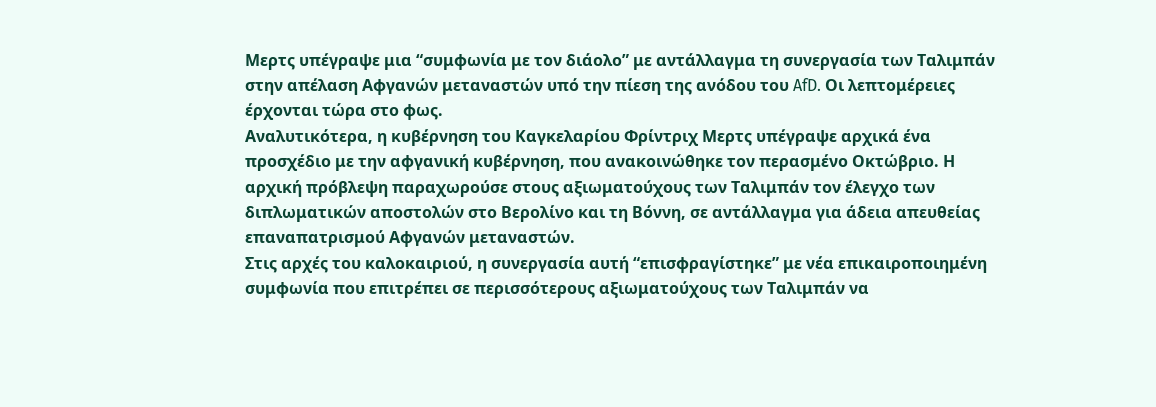Μερτς υπέγραψε μια “συμφωνία με τον διάολο” με αντάλλαγμα τη συνεργασία των Ταλιμπάν στην απέλαση Αφγανών μεταναστών υπό την πίεση της ανόδου του AfD. Οι λεπτομέρειες έρχονται τώρα στο φως.
Αναλυτικότερα, η κυβέρνηση του Καγκελαρίου Φρίντριχ Μερτς υπέγραψε αρχικά ένα προσχέδιο με την αφγανική κυβέρνηση, που ανακοινώθηκε τον περασμένο Οκτώβριο. Η αρχική πρόβλεψη παραχωρούσε στους αξιωματούχους των Ταλιμπάν τον έλεγχο των διπλωματικών αποστολών στο Βερολίνο και τη Βόννη, σε αντάλλαγμα για άδεια απευθείας επαναπατρισμού Αφγανών μεταναστών.
Στις αρχές του καλοκαιριού, η συνεργασία αυτή “επισφραγίστηκε” με νέα επικαιροποιημένη συμφωνία που επιτρέπει σε περισσότερους αξιωματούχους των Ταλιμπάν να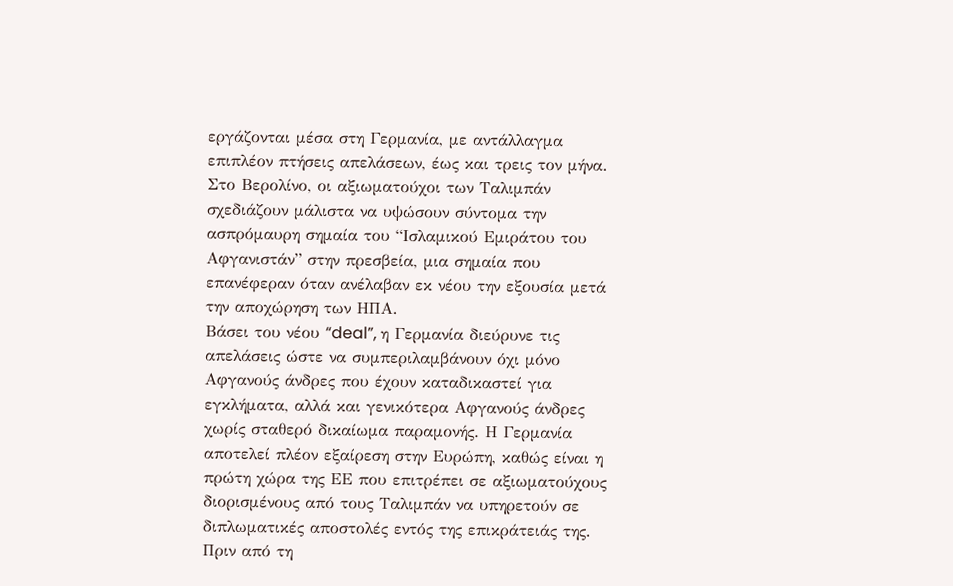εργάζονται μέσα στη Γερμανία, με αντάλλαγμα επιπλέον πτήσεις απελάσεων, έως και τρεις τον μήνα. Στο Βερολίνο, οι αξιωματούχοι των Ταλιμπάν σχεδιάζουν μάλιστα να υψώσουν σύντομα την ασπρόμαυρη σημαία του “Ισλαμικού Εμιράτου του Αφγανιστάν” στην πρεσβεία, μια σημαία που επανέφεραν όταν ανέλαβαν εκ νέου την εξουσία μετά την αποχώρηση των ΗΠΑ.
Βάσει του νέου “deal”, η Γερμανία διεύρυνε τις απελάσεις ώστε να συμπεριλαμβάνουν όχι μόνο Αφγανούς άνδρες που έχουν καταδικαστεί για εγκλήματα, αλλά και γενικότερα Αφγανούς άνδρες χωρίς σταθερό δικαίωμα παραμονής. Η Γερμανία αποτελεί πλέον εξαίρεση στην Ευρώπη, καθώς είναι η πρώτη χώρα της ΕΕ που επιτρέπει σε αξιωματούχους διορισμένους από τους Ταλιμπάν να υπηρετούν σε διπλωματικές αποστολές εντός της επικράτειάς της.
Πριν από τη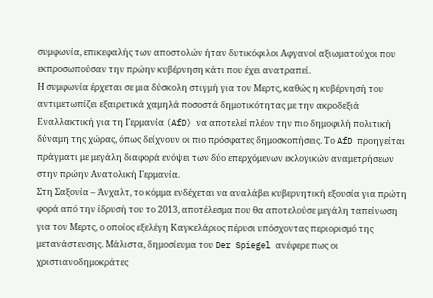συμφωνία, επικεφαλής των αποστολών ήταν δυτικόφιλοι Αφγανοί αξιωματούχοι που εκπροσωπούσαν την πρώην κυβέρνηση κάτι που έχει ανατραπεί.
Η συμφωνία έρχεται σε μια δύσκολη στιγμή για τον Μερτς, καθώς η κυβέρνησή του αντιμετωπίζει εξαιρετικά χαμηλά ποσοστά δημοτικότητας με την ακροδεξιά Εναλλακτική για τη Γερμανία (AfD) να αποτελεί πλέον την πιο δημοφιλή πολιτική δύναμη της χώρας, όπως δείχνουν οι πιο πρόσφατες δημοσκοπήσεις. Το AfD προηγείται πράγματι με μεγάλη διαφορά ενόψει των δύο επερχόμενων εκλογικών αναμετρήσεων στην πρώην Ανατολική Γερμανία.
Στη Σαξονία – Άνχαλτ, το κόμμα ενδέχεται να αναλάβει κυβερνητική εξουσία για πρώτη φορά από την ίδρυσή του το 2013, αποτέλεσμα που θα αποτελούσε μεγάλη ταπείνωση για τον Μερτς, ο οποίος εξελέγη Καγκελάριος πέρυσι υπόσχοντας περιορισμό της μετανάστευσης. Μάλιστα, δημοσίευμα του Der Spiegel ανέφερε πως οι χριστιανοδημοκράτες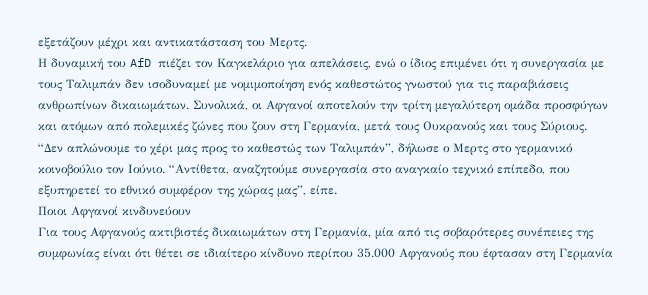εξετάζουν μέχρι και αντικατάσταση του Μερτς.
Η δυναμική του AfD πιέζει τον Καγκελάριο για απελάσεις, ενώ ο ίδιος επιμένει ότι η συνεργασία με τους Ταλιμπάν δεν ισοδυναμεί με νομιμοποίηση ενός καθεστώτος γνωστού για τις παραβιάσεις ανθρωπίνων δικαιωμάτων. Συνολικά, οι Αφγανοί αποτελούν την τρίτη μεγαλύτερη ομάδα προσφύγων και ατόμων από πολεμικές ζώνες που ζουν στη Γερμανία, μετά τους Ουκρανούς και τους Σύριους.
“Δεν απλώνουμε το χέρι μας προς το καθεστώς των Ταλιμπάν”, δήλωσε ο Μερτς στο γερμανικό κοινοβούλιο τον Ιούνιο. “Αντίθετα, αναζητούμε συνεργασία στο αναγκαίο τεχνικό επίπεδο, που εξυπηρετεί το εθνικό συμφέρον της χώρας μας”, είπε.
Ποιοι Αφγανοί κινδυνεύουν
Για τους Αφγανούς ακτιβιστές δικαιωμάτων στη Γερμανία, μία από τις σοβαρότερες συνέπειες της συμφωνίας είναι ότι θέτει σε ιδιαίτερο κίνδυνο περίπου 35.000 Αφγανούς που έφτασαν στη Γερμανία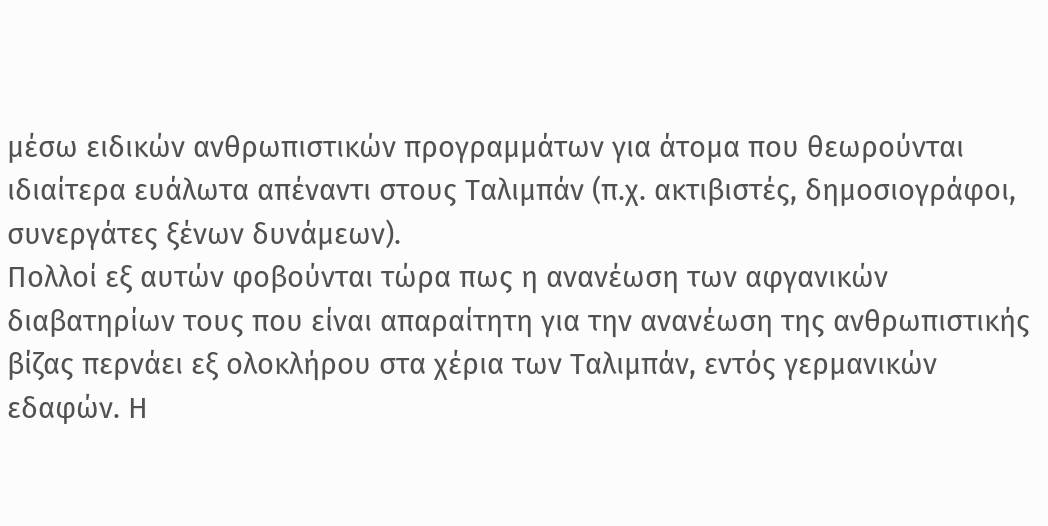μέσω ειδικών ανθρωπιστικών προγραμμάτων για άτομα που θεωρούνται ιδιαίτερα ευάλωτα απέναντι στους Ταλιμπάν (π.χ. ακτιβιστές, δημοσιογράφοι, συνεργάτες ξένων δυνάμεων).
Πολλοί εξ αυτών φοβούνται τώρα πως η ανανέωση των αφγανικών διαβατηρίων τους που είναι απαραίτητη για την ανανέωση της ανθρωπιστικής βίζας περνάει εξ ολοκλήρου στα χέρια των Ταλιμπάν, εντός γερμανικών εδαφών. Η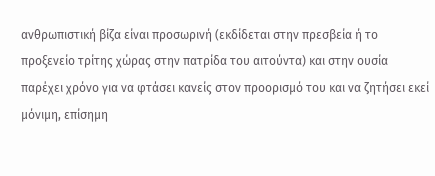ανθρωπιστική βίζα είναι προσωρινή (εκδίδεται στην πρεσβεία ή το προξενείο τρίτης χώρας στην πατρίδα του αιτούντα) και στην ουσία παρέχει χρόνο για να φτάσει κανείς στον προορισμό του και να ζητήσει εκεί μόνιμη, επίσημη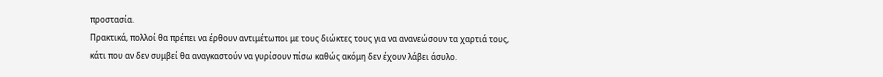προστασία.
Πρακτικά, πολλοί θα πρέπει να έρθουν αντιμέτωποι με τους διώκτες τους για να ανανεώσουν τα χαρτιά τους, κάτι που αν δεν συμβεί θα αναγκαστούν να γυρίσουν πίσω καθώς ακόμη δεν έχουν λάβει άσυλο.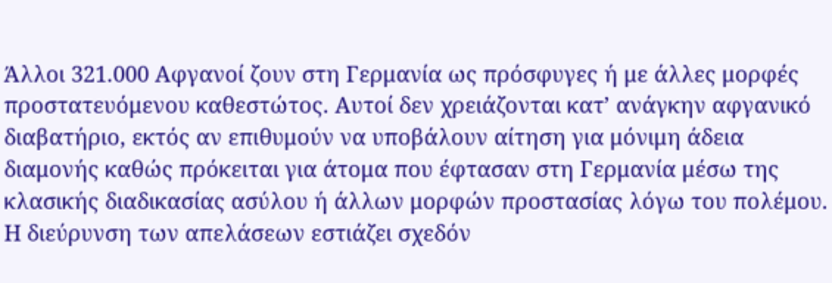Άλλοι 321.000 Αφγανοί ζουν στη Γερμανία ως πρόσφυγες ή με άλλες μορφές προστατευόμενου καθεστώτος. Αυτοί δεν χρειάζονται κατ’ ανάγκην αφγανικό διαβατήριο, εκτός αν επιθυμούν να υποβάλουν αίτηση για μόνιμη άδεια διαμονής καθώς πρόκειται για άτομα που έφτασαν στη Γερμανία μέσω της κλασικής διαδικασίας ασύλου ή άλλων μορφών προστασίας λόγω του πολέμου.
Η διεύρυνση των απελάσεων εστιάζει σχεδόν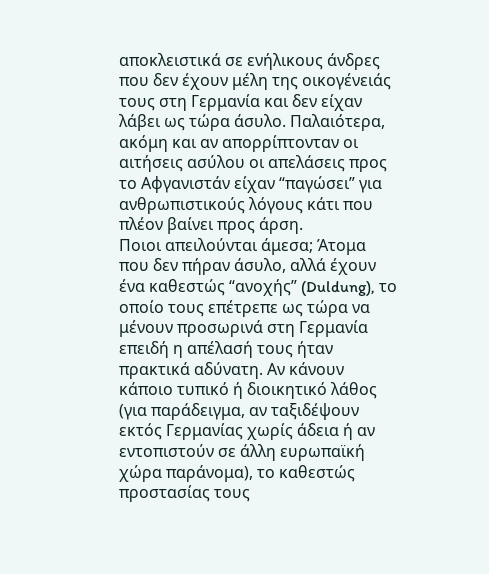αποκλειστικά σε ενήλικους άνδρες που δεν έχουν μέλη της οικογένειάς τους στη Γερμανία και δεν είχαν λάβει ως τώρα άσυλο. Παλαιότερα, ακόμη και αν απορρίπτονταν οι αιτήσεις ασύλου οι απελάσεις προς το Αφγανιστάν είχαν “παγώσει” για ανθρωπιστικούς λόγους κάτι που πλέον βαίνει προς άρση.
Ποιοι απειλούνται άμεσα; Άτομα που δεν πήραν άσυλο, αλλά έχουν ένα καθεστώς “ανοχής” (Duldung), το οποίο τους επέτρεπε ως τώρα να μένουν προσωρινά στη Γερμανία επειδή η απέλασή τους ήταν πρακτικά αδύνατη. Αν κάνουν κάποιο τυπικό ή διοικητικό λάθος (για παράδειγμα, αν ταξιδέψουν εκτός Γερμανίας χωρίς άδεια ή αν εντοπιστούν σε άλλη ευρωπαϊκή χώρα παράνομα), το καθεστώς προστασίας τους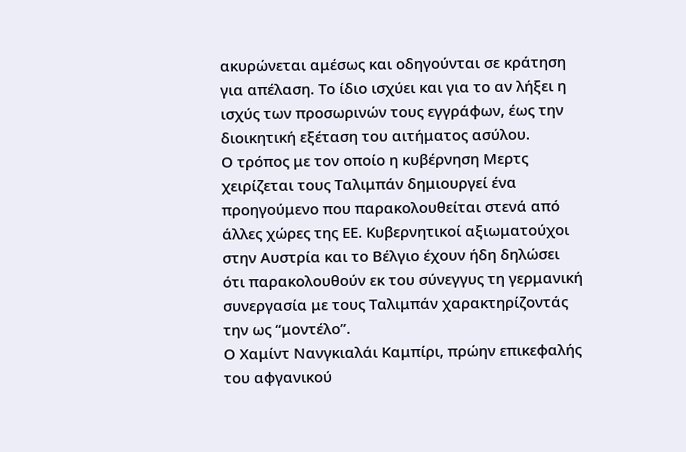ακυρώνεται αμέσως και οδηγούνται σε κράτηση για απέλαση. Το ίδιο ισχύει και για το αν λήξει η ισχύς των προσωρινών τους εγγράφων, έως την διοικητική εξέταση του αιτήματος ασύλου.
Ο τρόπος με τον οποίο η κυβέρνηση Μερτς χειρίζεται τους Ταλιμπάν δημιουργεί ένα προηγούμενο που παρακολουθείται στενά από άλλες χώρες της ΕΕ. Κυβερνητικοί αξιωματούχοι στην Αυστρία και το Βέλγιο έχουν ήδη δηλώσει ότι παρακολουθούν εκ του σύνεγγυς τη γερμανική συνεργασία με τους Ταλιμπάν χαρακτηρίζοντάς την ως “μοντέλο”.
Ο Χαμίντ Νανγκιαλάι Καμπίρι, πρώην επικεφαλής του αφγανικού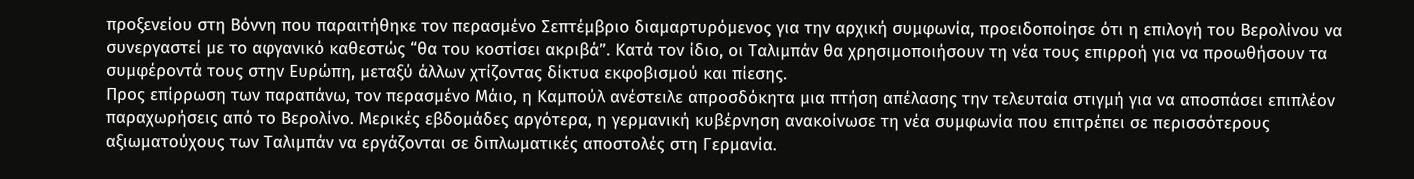προξενείου στη Βόννη που παραιτήθηκε τον περασμένο Σεπτέμβριο διαμαρτυρόμενος για την αρχική συμφωνία, προειδοποίησε ότι η επιλογή του Βερολίνου να συνεργαστεί με το αφγανικό καθεστώς “θα του κοστίσει ακριβά”. Κατά τον ίδιο, οι Ταλιμπάν θα χρησιμοποιήσουν τη νέα τους επιρροή για να προωθήσουν τα συμφέροντά τους στην Ευρώπη, μεταξύ άλλων χτίζοντας δίκτυα εκφοβισμού και πίεσης.
Προς επίρρωση των παραπάνω, τον περασμένο Μάιο, η Καμπούλ ανέστειλε απροσδόκητα μια πτήση απέλασης την τελευταία στιγμή για να αποσπάσει επιπλέον παραχωρήσεις από το Βερολίνο. Μερικές εβδομάδες αργότερα, η γερμανική κυβέρνηση ανακοίνωσε τη νέα συμφωνία που επιτρέπει σε περισσότερους αξιωματούχους των Ταλιμπάν να εργάζονται σε διπλωματικές αποστολές στη Γερμανία.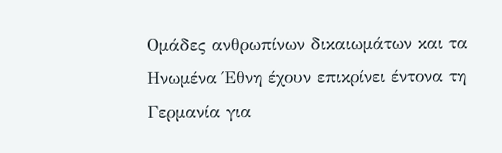Ομάδες ανθρωπίνων δικαιωμάτων και τα Ηνωμένα Έθνη έχουν επικρίνει έντονα τη Γερμανία για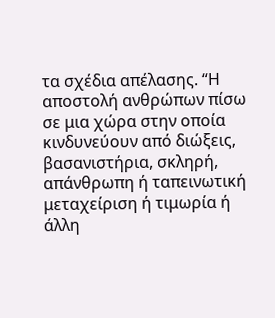τα σχέδια απέλασης. “Η αποστολή ανθρώπων πίσω σε μια χώρα στην οποία κινδυνεύουν από διώξεις, βασανιστήρια, σκληρή, απάνθρωπη ή ταπεινωτική μεταχείριση ή τιμωρία ή άλλη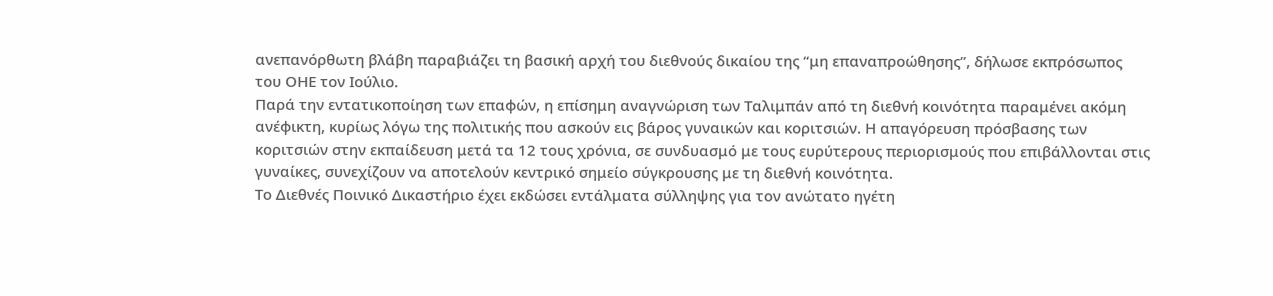ανεπανόρθωτη βλάβη παραβιάζει τη βασική αρχή του διεθνούς δικαίου της “μη επαναπροώθησης”, δήλωσε εκπρόσωπος του ΟΗΕ τον Ιούλιο.
Παρά την εντατικοποίηση των επαφών, η επίσημη αναγνώριση των Ταλιμπάν από τη διεθνή κοινότητα παραμένει ακόμη ανέφικτη, κυρίως λόγω της πολιτικής που ασκούν εις βάρος γυναικών και κοριτσιών. Η απαγόρευση πρόσβασης των κοριτσιών στην εκπαίδευση μετά τα 12 τους χρόνια, σε συνδυασμό με τους ευρύτερους περιορισμούς που επιβάλλονται στις γυναίκες, συνεχίζουν να αποτελούν κεντρικό σημείο σύγκρουσης με τη διεθνή κοινότητα.
Το Διεθνές Ποινικό Δικαστήριο έχει εκδώσει εντάλματα σύλληψης για τον ανώτατο ηγέτη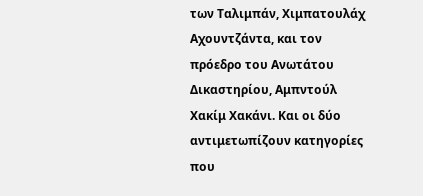των Ταλιμπάν, Χιμπατουλάχ Αχουντζάντα, και τον πρόεδρο του Ανωτάτου Δικαστηρίου, Αμπντούλ Χακίμ Χακάνι. Και οι δύο αντιμετωπίζουν κατηγορίες που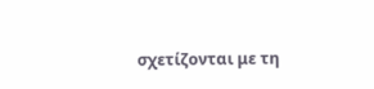σχετίζονται με τη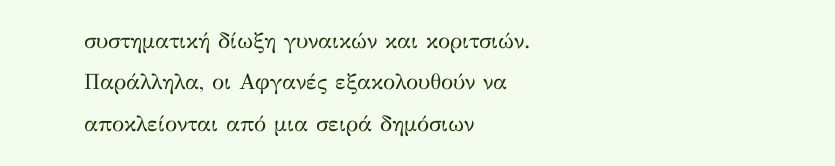συστηματική δίωξη γυναικών και κοριτσιών. Παράλληλα, οι Αφγανές εξακολουθούν να αποκλείονται από μια σειρά δημόσιων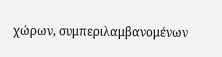χώρων, συμπεριλαμβανομένων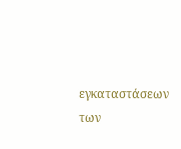εγκαταστάσεων των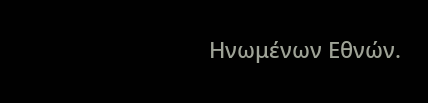Ηνωμένων Εθνών.